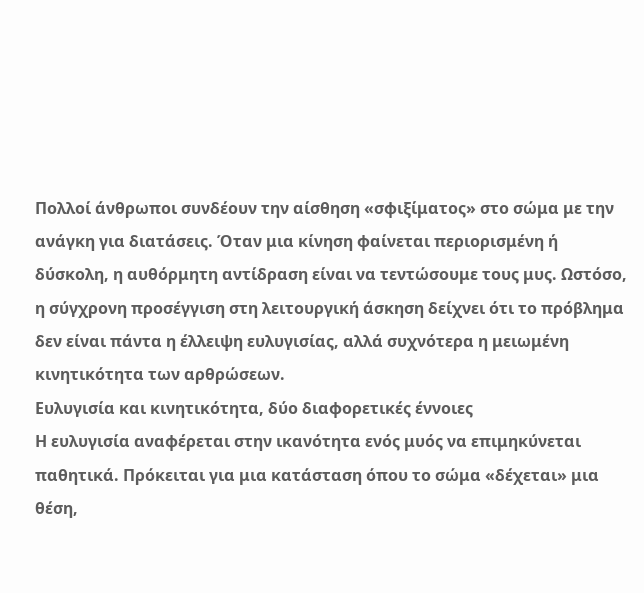Πολλοί άνθρωποι συνδέουν την αίσθηση «σφιξίματος» στο σώμα με την ανάγκη για διατάσεις. Όταν μια κίνηση φαίνεται περιορισμένη ή δύσκολη, η αυθόρμητη αντίδραση είναι να τεντώσουμε τους μυς. Ωστόσο, η σύγχρονη προσέγγιση στη λειτουργική άσκηση δείχνει ότι το πρόβλημα δεν είναι πάντα η έλλειψη ευλυγισίας, αλλά συχνότερα η μειωμένη κινητικότητα των αρθρώσεων.
Ευλυγισία και κινητικότητα, δύο διαφορετικές έννοιες
Η ευλυγισία αναφέρεται στην ικανότητα ενός μυός να επιμηκύνεται παθητικά. Πρόκειται για μια κατάσταση όπου το σώμα «δέχεται» μια θέση,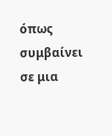όπως συμβαίνει σε μια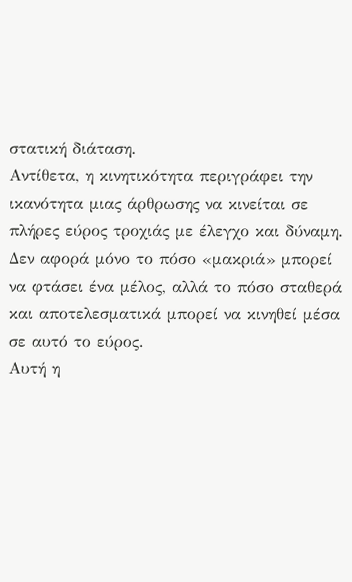στατική διάταση.
Αντίθετα, η κινητικότητα περιγράφει την ικανότητα μιας άρθρωσης να κινείται σε πλήρες εύρος τροχιάς με έλεγχο και δύναμη. Δεν αφορά μόνο το πόσο «μακριά» μπορεί να φτάσει ένα μέλος, αλλά το πόσο σταθερά και αποτελεσματικά μπορεί να κινηθεί μέσα σε αυτό το εύρος.
Αυτή η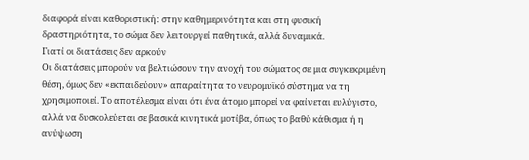διαφορά είναι καθοριστική: στην καθημερινότητα και στη φυσική δραστηριότητα, το σώμα δεν λειτουργεί παθητικά, αλλά δυναμικά.
Γιατί οι διατάσεις δεν αρκούν
Οι διατάσεις μπορούν να βελτιώσουν την ανοχή του σώματος σε μια συγκεκριμένη θέση, όμως δεν «εκπαιδεύουν» απαραίτητα το νευρομυϊκό σύστημα να τη χρησιμοποιεί. Το αποτέλεσμα είναι ότι ένα άτομο μπορεί να φαίνεται ευλύγιστο, αλλά να δυσκολεύεται σε βασικά κινητικά μοτίβα, όπως το βαθύ κάθισμα ή η ανύψωση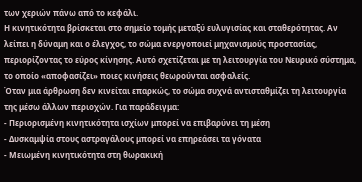των χεριών πάνω από το κεφάλι.
Η κινητικότητα βρίσκεται στο σημείο τομής μεταξύ ευλυγισίας και σταθερότητας. Αν λείπει η δύναμη και ο έλεγχος, το σώμα ενεργοποιεί μηχανισμούς προστασίας, περιορίζοντας το εύρος κίνησης. Αυτό σχετίζεται με τη λειτουργία του Νευρικό σύστημα, το οποίο «αποφασίζει» ποιες κινήσεις θεωρούνται ασφαλείς.
Όταν μια άρθρωση δεν κινείται επαρκώς, το σώμα συχνά αντισταθμίζει τη λειτουργία της μέσω άλλων περιοχών. Για παράδειγμα:
- Περιορισμένη κινητικότητα ισχίων μπορεί να επιβαρύνει τη μέση
- Δυσκαμψία στους αστραγάλους μπορεί να επηρεάσει τα γόνατα
- Μειωμένη κινητικότητα στη θωρακική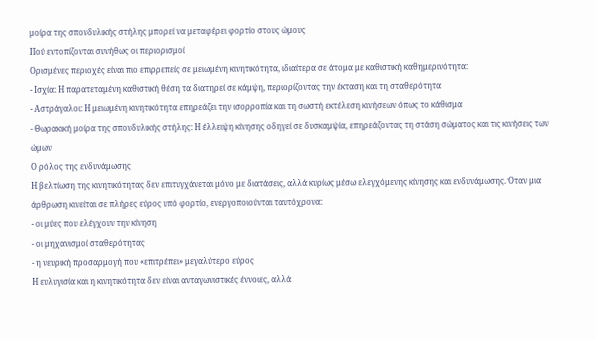μοίρα της σπονδυλικής στήλης μπορεί να μεταφέρει φορτίο στους ώμους
Πού εντοπίζονται συνήθως οι περιορισμοί
Ορισμένες περιοχές είναι πιο επιρρεπείς σε μειωμένη κινητικότητα, ιδιαίτερα σε άτομα με καθιστική καθημερινότητα:
- Ισχία: Η παρατεταμένη καθιστική θέση τα διατηρεί σε κάμψη, περιορίζοντας την έκταση και τη σταθερότητα
- Αστράγαλοι: Η μειωμένη κινητικότητα επηρεάζει την ισορροπία και τη σωστή εκτέλεση κινήσεων όπως το κάθισμα
- Θωρακική μοίρα της σπονδυλικής στήλης: Η έλλειψη κίνησης οδηγεί σε δυσκαμψία, επηρεάζοντας τη στάση σώματος και τις κινήσεις των ώμων
Ο ρόλος της ενδυνάμωσης
Η βελτίωση της κινητικότητας δεν επιτυγχάνεται μόνο με διατάσεις, αλλά κυρίως μέσω ελεγχόμενης κίνησης και ενδυνάμωσης. Όταν μια άρθρωση κινείται σε πλήρες εύρος υπό φορτίο, ενεργοποιούνται ταυτόχρονα:
- οι μύες που ελέγχουν την κίνηση
- οι μηχανισμοί σταθερότητας
- η νευρική προσαρμογή που «επιτρέπει» μεγαλύτερο εύρος
Η ευλυγισία και η κινητικότητα δεν είναι ανταγωνιστικές έννοιες, αλλά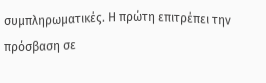συμπληρωματικές. Η πρώτη επιτρέπει την πρόσβαση σε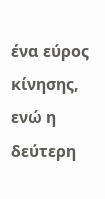ένα εύρος κίνησης, ενώ η δεύτερη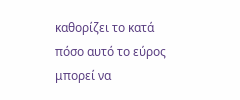καθορίζει το κατά πόσο αυτό το εύρος μπορεί να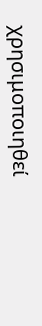χρησιμοποιηθεί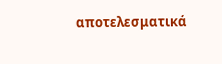αποτελεσματικά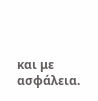και με ασφάλεια.